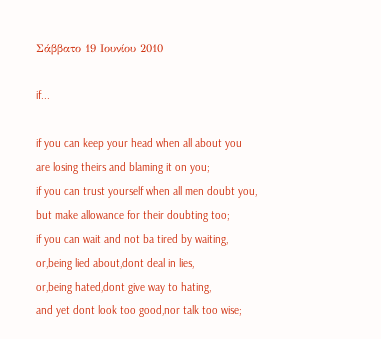Σάββατο 19 Ιουνίου 2010

if...

if you can keep your head when all about you
are losing theirs and blaming it on you;
if you can trust yourself when all men doubt you,
but make allowance for their doubting too;
if you can wait and not ba tired by waiting,
or,being lied about,dont deal in lies,
or,being hated,dont give way to hating,
and yet dont look too good,nor talk too wise;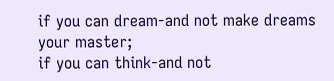if you can dream-and not make dreams your master;
if you can think-and not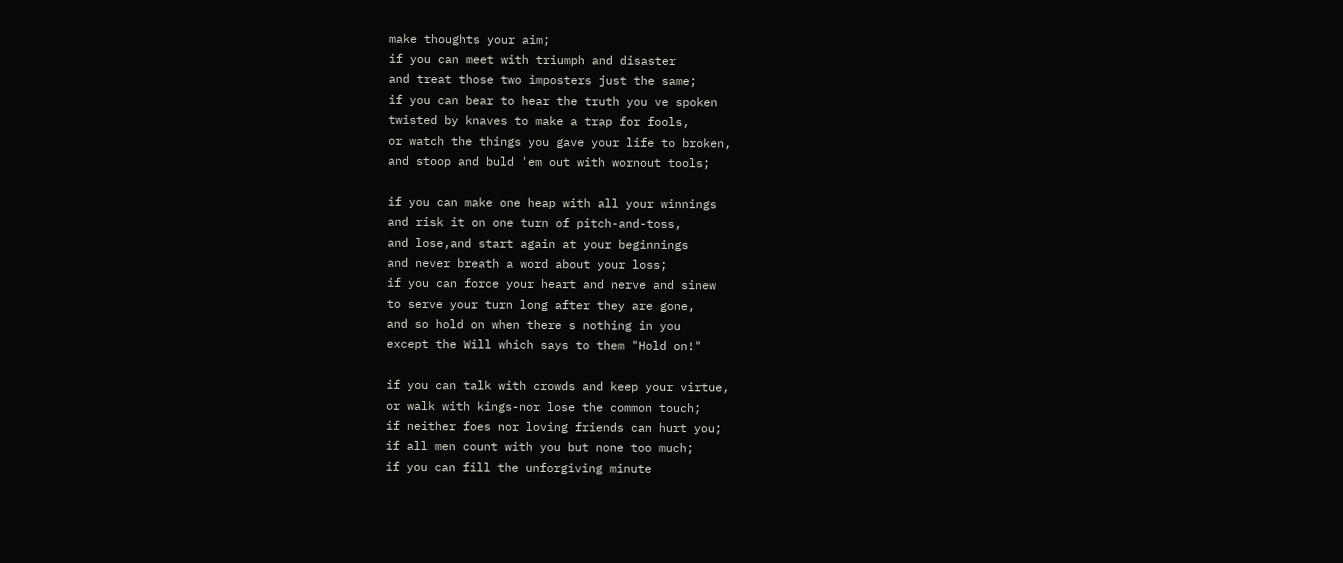make thoughts your aim;
if you can meet with triumph and disaster
and treat those two imposters just the same;
if you can bear to hear the truth you ve spoken
twisted by knaves to make a trap for fools,
or watch the things you gave your life to broken,
and stoop and buld 'em out with wornout tools;

if you can make one heap with all your winnings
and risk it on one turn of pitch-and-toss,
and lose,and start again at your beginnings
and never breath a word about your loss;
if you can force your heart and nerve and sinew
to serve your turn long after they are gone,
and so hold on when there s nothing in you
except the Will which says to them "Hold on!"

if you can talk with crowds and keep your virtue,
or walk with kings-nor lose the common touch;
if neither foes nor loving friends can hurt you;
if all men count with you but none too much;
if you can fill the unforgiving minute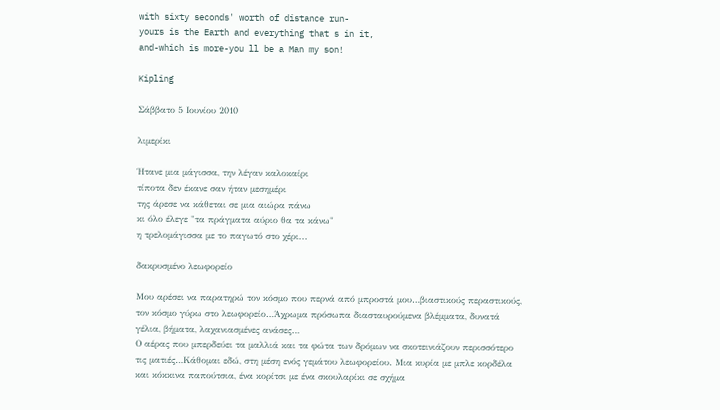with sixty seconds' worth of distance run-
yours is the Earth and everything that s in it,
and-which is more-you ll be a Man my son!

Kipling

Σάββατο 5 Ιουνίου 2010

λιμερίκι

Ήτανε μια μάγισσα, την λέγαν καλοκαίρι
τίποτα δεν έκανε σαν ήταν μεσημέρι
της άρεσε να κάθεται σε μια αιώρα πάνω
κι όλο έλεγε "τα πράγματα αύριο θα τα κάνω"
η τρελομάγισσα με το παγωτό στο χέρι...

δακρυσμένο λεωφορείο

Μου αρέσει να παρατηρώ τον κόσμο που περνά από μπροστά μου…βιαστικούς περαστικούς, τον κόσμο γύρω στο λεωφορείο…Άχρωμα πρόσωπα διασταυρούμενα βλέμματα, δυνατά γέλια, βήματα, λαχανιασμένες ανάσες…
Ο αέρας που μπερδεύει τα μαλλιά και τα φώτα των δρόμων να σκοτεινιάζουν περισσότερο τις ματιές…Κάθομαι εδώ, στη μέση ενός γεμάτου λεωφορείου. Μια κυρία με μπλε κορδέλα και κόκκινα παπούτσια, ένα κορίτσι με ένα σκουλαρίκι σε σχήμα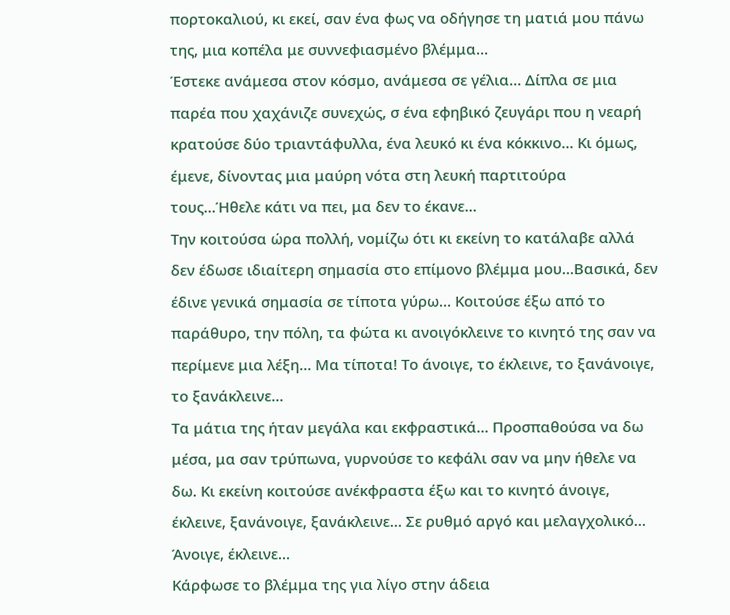πορτοκαλιού, κι εκεί, σαν ένα φως να οδήγησε τη ματιά μου πάνω της, μια κοπέλα με συννεφιασμένο βλέμμα…
Έστεκε ανάμεσα στον κόσμο, ανάμεσα σε γέλια… Δίπλα σε μια παρέα που χαχάνιζε συνεχώς, σ ένα εφηβικό ζευγάρι που η νεαρή κρατούσε δύο τριαντάφυλλα, ένα λευκό κι ένα κόκκινο… Κι όμως, έμενε, δίνοντας μια μαύρη νότα στη λευκή παρτιτούρα τους…Ήθελε κάτι να πει, μα δεν το έκανε…
Την κοιτούσα ώρα πολλή, νομίζω ότι κι εκείνη το κατάλαβε αλλά δεν έδωσε ιδιαίτερη σημασία στο επίμονο βλέμμα μου…Βασικά, δεν έδινε γενικά σημασία σε τίποτα γύρω… Κοιτούσε έξω από το παράθυρο, την πόλη, τα φώτα κι ανοιγόκλεινε το κινητό της σαν να περίμενε μια λέξη… Μα τίποτα! Το άνοιγε, το έκλεινε, το ξανάνοιγε, το ξανάκλεινε…
Τα μάτια της ήταν μεγάλα και εκφραστικά… Προσπαθούσα να δω μέσα, μα σαν τρύπωνα, γυρνούσε το κεφάλι σαν να μην ήθελε να δω. Κι εκείνη κοιτούσε ανέκφραστα έξω και το κινητό άνοιγε, έκλεινε, ξανάνοιγε, ξανάκλεινε… Σε ρυθμό αργό και μελαγχολικό… Άνοιγε, έκλεινε…
Κάρφωσε το βλέμμα της για λίγο στην άδεια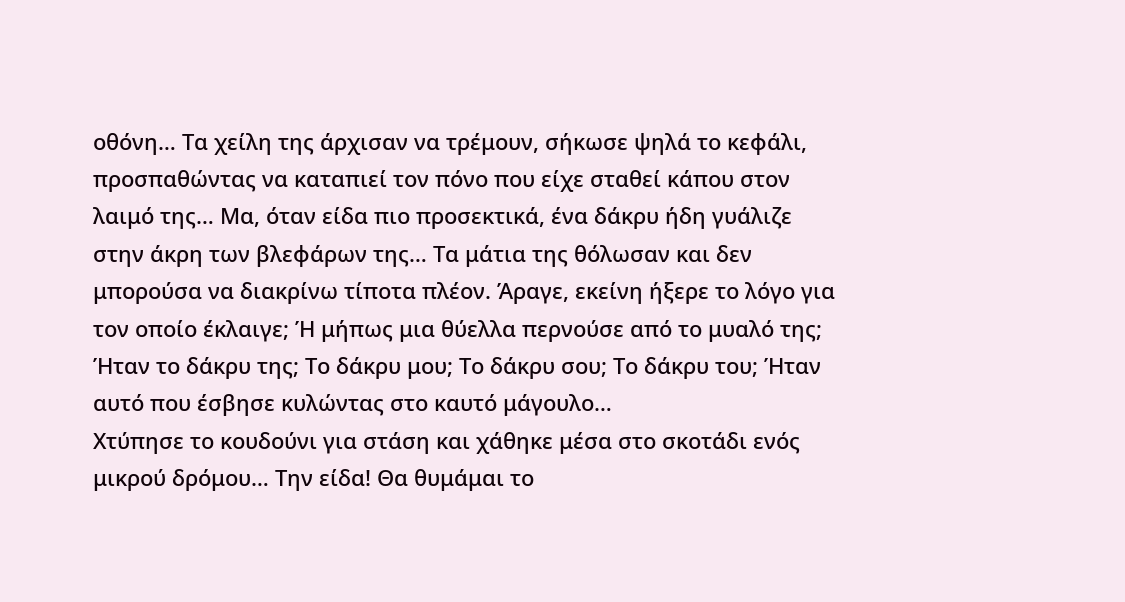οθόνη… Τα χείλη της άρχισαν να τρέμουν, σήκωσε ψηλά το κεφάλι, προσπαθώντας να καταπιεί τον πόνο που είχε σταθεί κάπου στον λαιμό της… Μα, όταν είδα πιο προσεκτικά, ένα δάκρυ ήδη γυάλιζε στην άκρη των βλεφάρων της… Τα μάτια της θόλωσαν και δεν μπορούσα να διακρίνω τίποτα πλέον. Άραγε, εκείνη ήξερε το λόγο για τον οποίο έκλαιγε; Ή μήπως μια θύελλα περνούσε από το μυαλό της;
Ήταν το δάκρυ της; Το δάκρυ μου; Το δάκρυ σου; Το δάκρυ του; Ήταν αυτό που έσβησε κυλώντας στο καυτό μάγουλο…
Χτύπησε το κουδούνι για στάση και χάθηκε μέσα στο σκοτάδι ενός μικρού δρόμου… Την είδα! Θα θυμάμαι το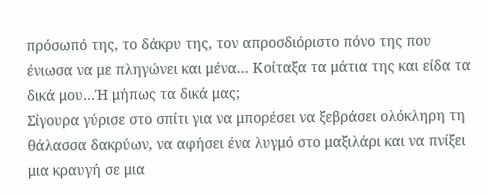πρόσωπό της, το δάκρυ της, τον απροσδιόριστο πόνο της που ένιωσα να με πληγώνει και μένα… Κοίταξα τα μάτια της και είδα τα δικά μου…Ή μήπως τα δικά μας;
Σίγουρα γύρισε στο σπίτι για να μπορέσει να ξεβράσει ολόκληρη τη θάλασσα δακρύων, να αφήσει ένα λυγμό στο μαξιλάρι και να πνίξει μια κραυγή σε μια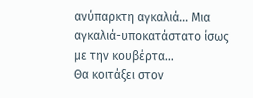ανύπαρκτη αγκαλιά… Μια αγκαλιά-υποκατάστατο ίσως με την κουβέρτα…
Θα κοιτάξει στον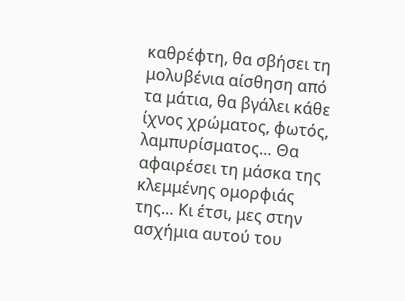καθρέφτη, θα σβήσει τη μολυβένια αίσθηση από τα μάτια, θα βγάλει κάθε ίχνος χρώματος, φωτός, λαμπυρίσματος… Θα αφαιρέσει τη μάσκα της κλεμμένης ομορφιάς της… Κι έτσι, μες στην ασχήμια αυτού του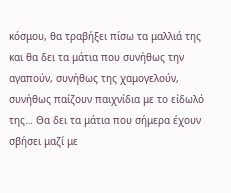κόσμου, θα τραβήξει πίσω τα μαλλιά της και θα δει τα μάτια που συνήθως την αγαπούν, συνήθως της χαμογελούν, συνήθως παίζουν παιχνίδια με το είδωλό της… Θα δει τα μάτια που σήμερα έχουν σβήσει μαζί με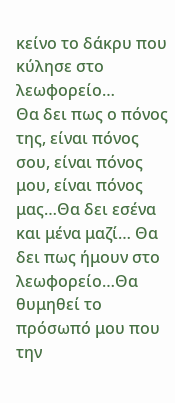κείνο το δάκρυ που κύλησε στο λεωφορείο…
Θα δει πως ο πόνος της, είναι πόνος σου, είναι πόνος μου, είναι πόνος μας…Θα δει εσένα και μένα μαζί… Θα δει πως ήμουν στο λεωφορείο…Θα θυμηθεί το πρόσωπό μου που την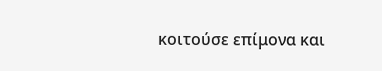κοιτούσε επίμονα και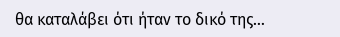θα καταλάβει ότι ήταν το δικό της…